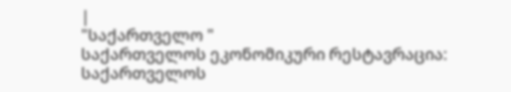|
"საქართველო "
საქართველოს ეკონომიკური რესტავრაცია: საქართველოს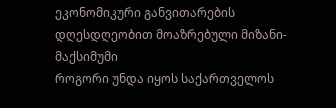ეკონომიკური განვითარების დღესდღეობით მოაზრებული მიზანი-მაქსიმუმი
როგორი უნდა იყოს საქართველოს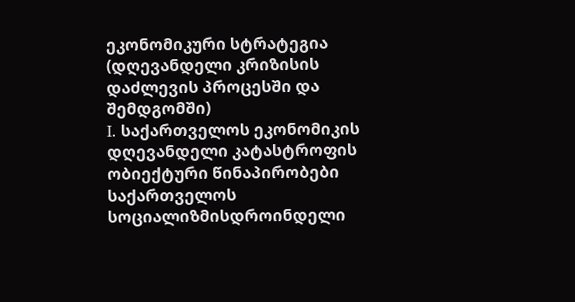ეკონომიკური სტრატეგია (დღევანდელი კრიზისის დაძლევის პროცესში და შემდგომში)
I. საქართველოს ეკონომიკის დღევანდელი კატასტროფის ობიექტური წინაპირობები საქართველოს სოციალიზმისდროინდელი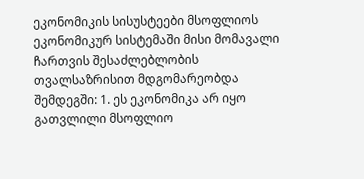ეკონომიკის სისუსტეები მსოფლიოს ეკონომიკურ სისტემაში მისი მომავალი ჩართვის შესაძლებლობის თვალსაზრისით მდგომარეობდა შემდეგში: 1. ეს ეკონომიკა არ იყო გათვლილი მსოფლიო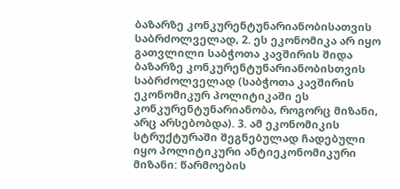ბაზარზე კონკურენტუნარიანობისათვის საბრძოლველად, 2. ეს ეკონომიკა არ იყო გათვლილი საბჭოთა კავშირის შიდა ბაზარზე კონკურენტუნარიანობისთვის საბრძოლველად (საბჭოთა კავშირის ეკონომიკურ პოლიტიკაში ეს კონკურენტუნარიანობა, როგორც მიზანი, არც არსებობდა). 3. ამ ეკონომიკის სტრუქტურაში შეგნებულად ჩადებული იყო პოლიტიკური ანტიეკონომიკური მიზანი: წარმოების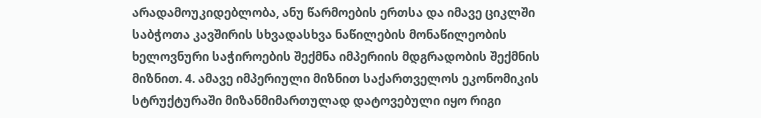არადამოუკიდებლობა, ანუ წარმოების ერთსა და იმავე ციკლში საბჭოთა კავშირის სხვადასხვა ნაწილების მონაწილეობის ხელოვნური საჭიროების შექმნა იმპერიის მდგრადობის შექმნის მიზნით. 4. ამავე იმპერიული მიზნით საქართველოს ეკონომიკის სტრუქტურაში მიზანმიმართულად დატოვებული იყო რიგი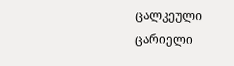ცალკეული ცარიელი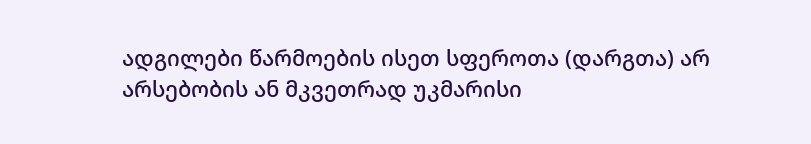ადგილები წარმოების ისეთ სფეროთა (დარგთა) არ არსებობის ან მკვეთრად უკმარისი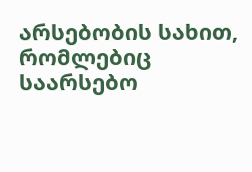არსებობის სახით, რომლებიც საარსებო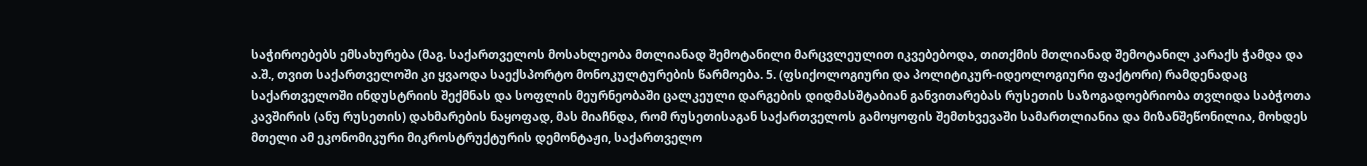საჭიროებებს ემსახურება (მაგ. საქართველოს მოსახლეობა მთლიანად შემოტანილი მარცვლეულით იკვებებოდა, თითქმის მთლიანად შემოტანილ კარაქს ჭამდა და ა.შ., თვით საქართველოში კი ყვაოდა საექსპორტო მონოკულტურების წარმოება. 5. (ფსიქოლოგიური და პოლიტიკურ-იდეოლოგიური ფაქტორი) რამდენადაც საქართველოში ინდუსტრიის შექმნას და სოფლის მეურნეობაში ცალკეული დარგების დიდმასშტაბიან განვითარებას რუსეთის საზოგადოებრიობა თვლიდა საბჭოთა კავშირის (ანუ რუსეთის) დახმარების ნაყოფად, მას მიაჩნდა, რომ რუსეთისაგან საქართველოს გამოყოფის შემთხვევაში სამართლიანია და მიზანშეწონილია, მოხდეს მთელი ამ ეკონომიკური მიკროსტრუქტურის დემონტაჟი, საქართველო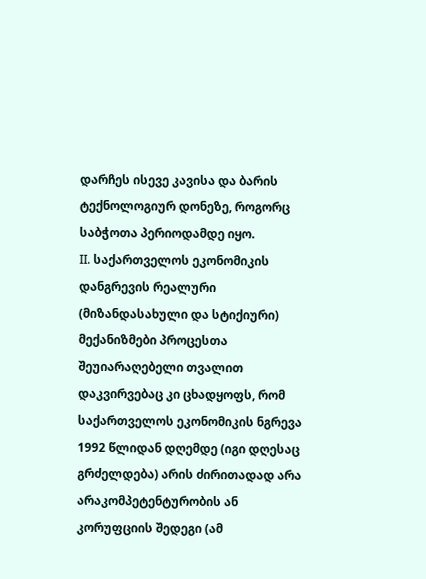დარჩეს ისევე კავისა და ბარის ტექნოლოგიურ დონეზე, როგორც საბჭოთა პერიოდამდე იყო.
II. საქართველოს ეკონომიკის დანგრევის რეალური (მიზანდასახული და სტიქიური) მექანიზმები პროცესთა შეუიარაღებელი თვალით დაკვირვებაც კი ცხადყოფს, რომ საქართველოს ეკონომიკის ნგრევა 1992 წლიდან დღემდე (იგი დღესაც გრძელდება) არის ძირითადად არა არაკომპეტენტურობის ან კორუფციის შედეგი (ამ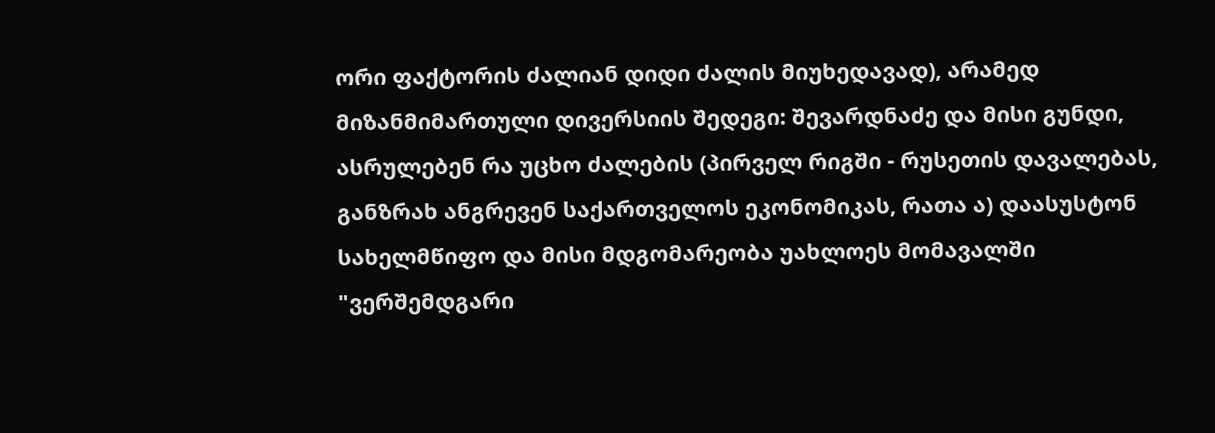ორი ფაქტორის ძალიან დიდი ძალის მიუხედავად), არამედ მიზანმიმართული დივერსიის შედეგი: შევარდნაძე და მისი გუნდი, ასრულებენ რა უცხო ძალების (პირველ რიგში - რუსეთის დავალებას, განზრახ ანგრევენ საქართველოს ეკონომიკას, რათა ა) დაასუსტონ სახელმწიფო და მისი მდგომარეობა უახლოეს მომავალში "ვერშემდგარი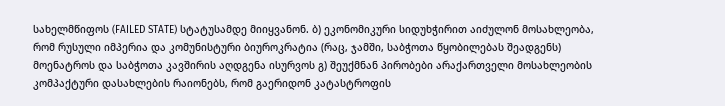სახელმწიფოს (FAILED STATE) სტატუსამდე მიიყვანონ. ბ) ეკონომიკური სიდუხჭირით აიძულონ მოსახლეობა, რომ რუსული იმპერია და კომუნისტური ბიუროკრატია (რაც, ჯამში, საბჭოთა წყობილებას შეადგენს) მოენატროს და საბჭოთა კავშირის აღდგენა ისურვოს გ) შეუქმნან პირობები არაქართველი მოსახლეობის კომპაქტური დასახლების რაიონებს, რომ გაერიდონ კატასტროფის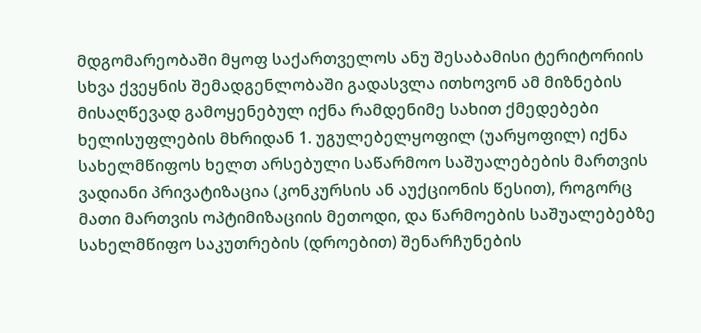მდგომარეობაში მყოფ საქართველოს ანუ შესაბამისი ტერიტორიის სხვა ქვეყნის შემადგენლობაში გადასვლა ითხოვონ ამ მიზნების მისაღწევად გამოყენებულ იქნა რამდენიმე სახით ქმედებები ხელისუფლების მხრიდან 1. უგულებელყოფილ (უარყოფილ) იქნა სახელმწიფოს ხელთ არსებული საწარმოო საშუალებების მართვის ვადიანი პრივატიზაცია (კონკურსის ან აუქციონის წესით), როგორც მათი მართვის ოპტიმიზაციის მეთოდი, და წარმოების საშუალებებზე სახელმწიფო საკუთრების (დროებით) შენარჩუნების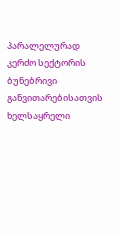პარალელურად კერძო სექტორის ბუნებრივი განვითარებისათვის ხელსაყრელი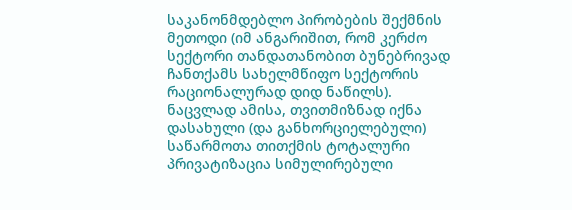საკანონმდებლო პირობების შექმნის მეთოდი (იმ ანგარიშით, რომ კერძო სექტორი თანდათანობით ბუნებრივად ჩანთქამს სახელმწიფო სექტორის რაციონალურად დიდ ნაწილს). ნაცვლად ამისა, თვითმიზნად იქნა დასახული (და განხორციელებული) საწარმოთა თითქმის ტოტალური პრივატიზაცია სიმულირებული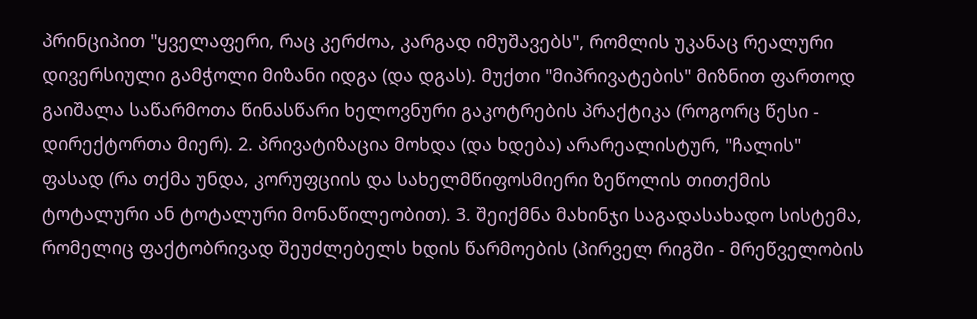პრინციპით "ყველაფერი, რაც კერძოა, კარგად იმუშავებს", რომლის უკანაც რეალური დივერსიული გამჭოლი მიზანი იდგა (და დგას). მუქთი "მიპრივატების" მიზნით ფართოდ გაიშალა საწარმოთა წინასწარი ხელოვნური გაკოტრების პრაქტიკა (როგორც წესი - დირექტორთა მიერ). 2. პრივატიზაცია მოხდა (და ხდება) არარეალისტურ, "ჩალის" ფასად (რა თქმა უნდა, კორუფციის და სახელმწიფოსმიერი ზეწოლის თითქმის ტოტალური ან ტოტალური მონაწილეობით). 3. შეიქმნა მახინჯი საგადასახადო სისტემა, რომელიც ფაქტობრივად შეუძლებელს ხდის წარმოების (პირველ რიგში - მრეწველობის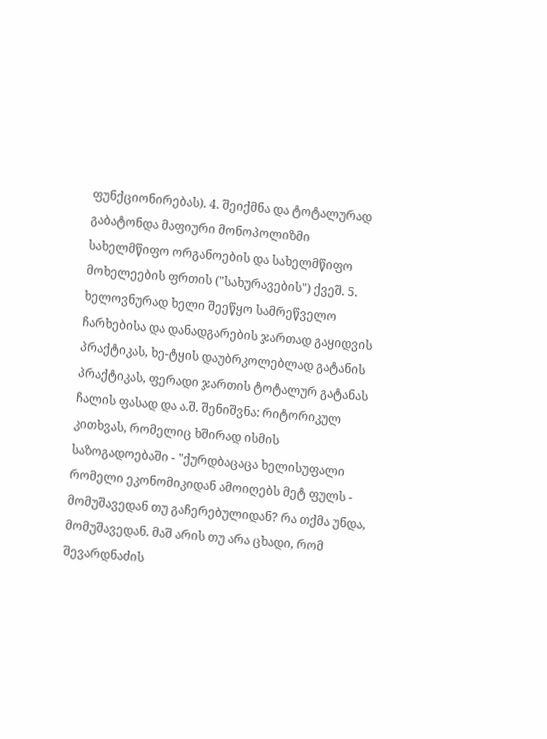ფუნქციონირებას). 4. შეიქმნა და ტოტალურად გაბატონდა მაფიური მონოპოლიზმი სახელმწიფო ორგანოების და სახელმწიფო მოხელეების ფრთის ("სახურავების") ქვეშ. 5. ხელოვნურად ხელი შეეწყო სამრეწველო ჩარხებისა და დანადგარების ჯართად გაყიდვის პრაქტიკას, ხე-ტყის დაუბრკოლებლად გატანის პრაქტიკას, ფერადი ჯართის ტოტალურ გატანას ჩალის ფასად და ა.შ. შენიშვნა: რიტორიკულ კითხვას, რომელიც ხშირად ისმის საზოგადოებაში - "ქურდბაცაცა ხელისუფალი რომელი ეკონომიკიდან ამოიღებს მეტ ფულს - მომუშავედან თუ გაჩერებულიდან? რა თქმა უნდა, მომუშავედან. მაშ არის თუ არა ცხადი, რომ შევარდნაძის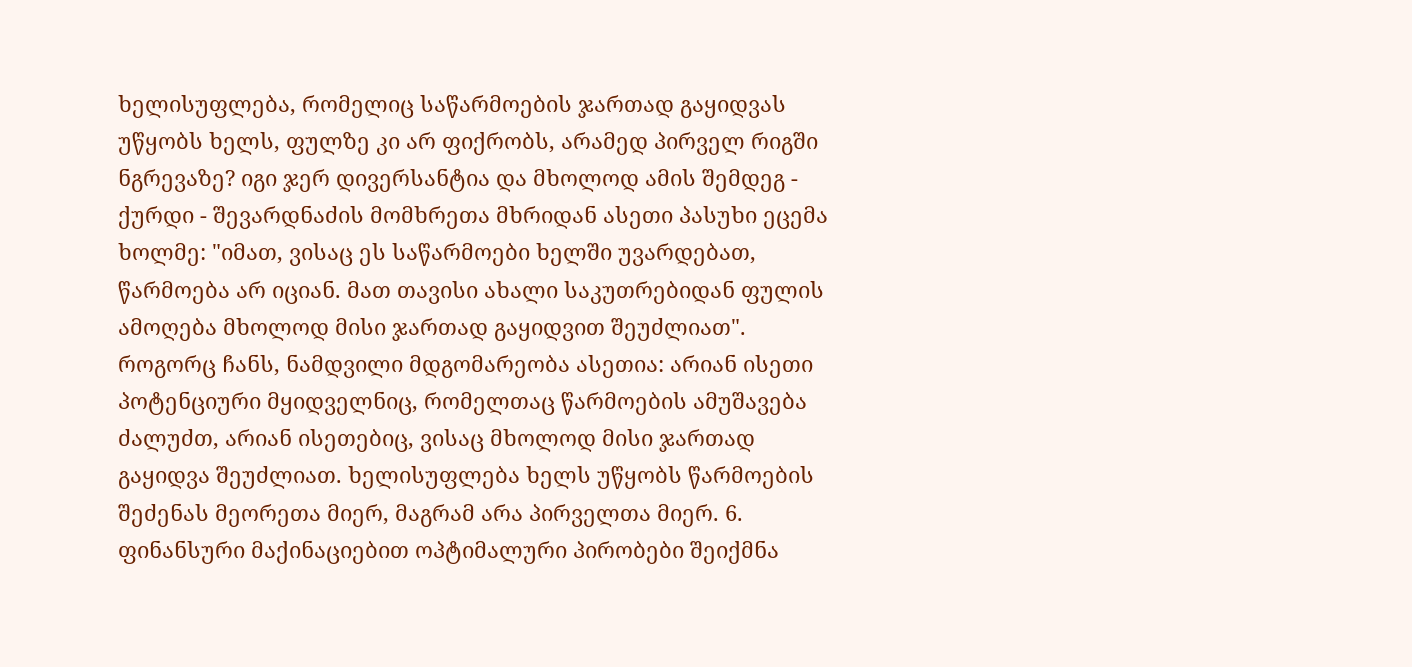ხელისუფლება, რომელიც საწარმოების ჯართად გაყიდვას უწყობს ხელს, ფულზე კი არ ფიქრობს, არამედ პირველ რიგში ნგრევაზე? იგი ჯერ დივერსანტია და მხოლოდ ამის შემდეგ - ქურდი - შევარდნაძის მომხრეთა მხრიდან ასეთი პასუხი ეცემა ხოლმე: "იმათ, ვისაც ეს საწარმოები ხელში უვარდებათ, წარმოება არ იციან. მათ თავისი ახალი საკუთრებიდან ფულის ამოღება მხოლოდ მისი ჯართად გაყიდვით შეუძლიათ". როგორც ჩანს, ნამდვილი მდგომარეობა ასეთია: არიან ისეთი პოტენციური მყიდველნიც, რომელთაც წარმოების ამუშავება ძალუძთ, არიან ისეთებიც, ვისაც მხოლოდ მისი ჯართად გაყიდვა შეუძლიათ. ხელისუფლება ხელს უწყობს წარმოების შეძენას მეორეთა მიერ, მაგრამ არა პირველთა მიერ. 6. ფინანსური მაქინაციებით ოპტიმალური პირობები შეიქმნა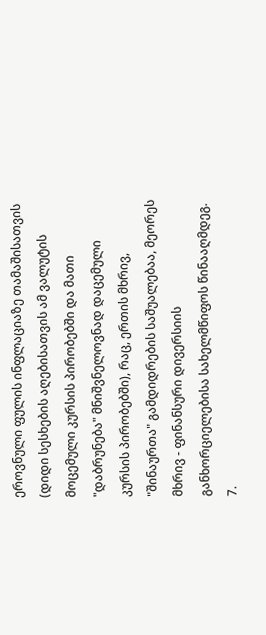ეროვნული ფულის ინფლაციაზე თამაშისათვის (დიდი სესხების აღებისათვის ამ ვალუტის მოცემული კურსის პირობებში და მათი "დაბრუნება" მნიშვნელოვნად დაცემული კურსის პირობებში), რაც, ერთის მხრივ, "შინაურთა" გამდიდრების საშუალებაა, მეორეს მხრივ - ფინანსური დივერსიის განხორციელებისა სახელმწიფოს წინააღმდეგ. 7.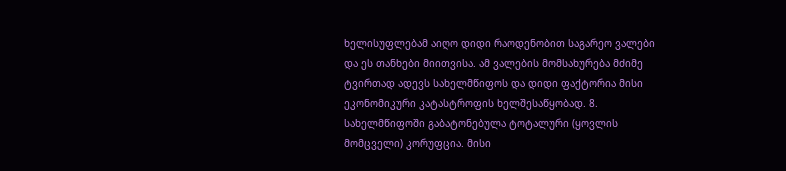ხელისუფლებამ აიღო დიდი რაოდენობით საგარეო ვალები და ეს თანხები მიითვისა. ამ ვალების მომსახურება მძიმე ტვირთად ადევს სახელმწიფოს და დიდი ფაქტორია მისი ეკონომიკური კატასტროფის ხელშესაწყობად. 8. სახელმწიფოში გაბატონებულა ტოტალური (ყოვლის მომცველი) კორუფცია. მისი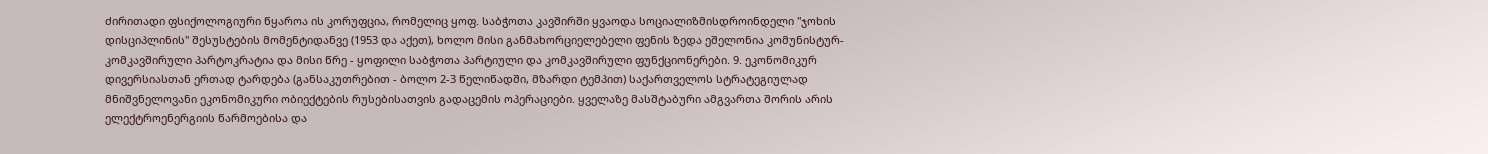ძირითადი ფსიქოლოგიური წყაროა ის კორუფცია, რომელიც ყოფ. საბჭოთა კავშირში ყვაოდა სოციალიზმისდროინდელი "ჯოხის დისციპლინის" შესუსტების მომენტიდანვე (1953 და აქეთ), ხოლო მისი განმახორციელებელი ფენის ზედა ეშელონია კომუნისტურ-კომკავშირული პარტოკრატია და მისი წრე - ყოფილი საბჭოთა პარტიული და კომკავშირული ფუნქციონერები. 9. ეკონომიკურ დივერსიასთან ერთად ტარდება (განსაკუთრებით - ბოლო 2-3 წელიწადში, მზარდი ტემპით) საქართველოს სტრატეგიულად მნიშვნელოვანი ეკონომიკური ობიექტების რუსებისათვის გადაცემის ოპერაციები. ყველაზე მასშტაბური ამგვართა შორის არის ელექტროენერგიის წარმოებისა და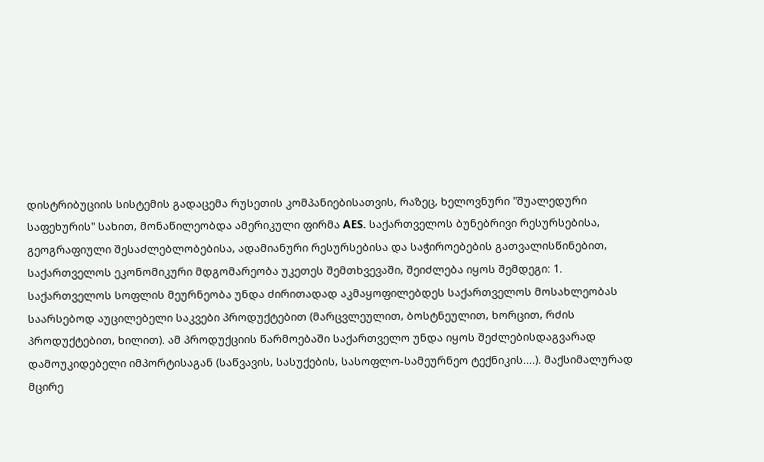დისტრიბუციის სისტემის გადაცემა რუსეთის კომპანიებისათვის, რაზეც, ხელოვნური "შუალედური საფეხურის" სახით, მონაწილეობდა ამერიკული ფირმა AES. საქართველოს ბუნებრივი რესურსებისა, გეოგრაფიული შესაძლებლობებისა, ადამიანური რესურსებისა და საჭიროებების გათვალისწინებით, საქართველოს ეკონომიკური მდგომარეობა უკეთეს შემთხვევაში, შეიძლება იყოს შემდეგი: 1. საქართველოს სოფლის მეურნეობა უნდა ძირითადად აკმაყოფილებდეს საქართველოს მოსახლეობას საარსებოდ აუცილებელი საკვები პროდუქტებით (მარცვლეულით, ბოსტნეულით, ხორცით, რძის პროდუქტებით, ხილით). ამ პროდუქციის წარმოებაში საქართველო უნდა იყოს შეძლებისდაგვარად დამოუკიდებელი იმპორტისაგან (საწვავის, სასუქების, სასოფლო-სამეურნეო ტექნიკის....). მაქსიმალურად მცირე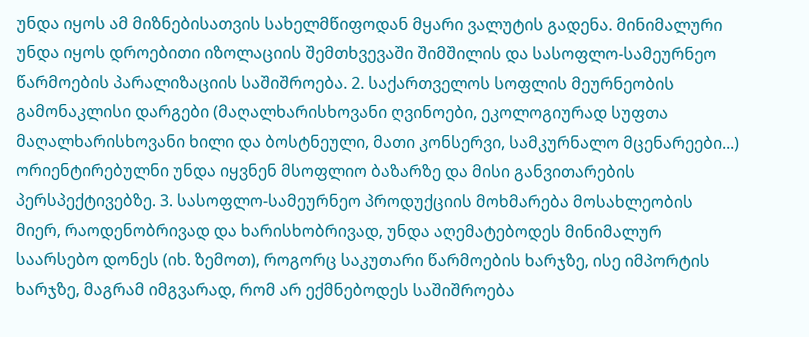უნდა იყოს ამ მიზნებისათვის სახელმწიფოდან მყარი ვალუტის გადენა. მინიმალური უნდა იყოს დროებითი იზოლაციის შემთხვევაში შიმშილის და სასოფლო-სამეურნეო წარმოების პარალიზაციის საშიშროება. 2. საქართველოს სოფლის მეურნეობის გამონაკლისი დარგები (მაღალხარისხოვანი ღვინოები, ეკოლოგიურად სუფთა მაღალხარისხოვანი ხილი და ბოსტნეული, მათი კონსერვი, სამკურნალო მცენარეები...) ორიენტირებულნი უნდა იყვნენ მსოფლიო ბაზარზე და მისი განვითარების პერსპექტივებზე. 3. სასოფლო-სამეურნეო პროდუქციის მოხმარება მოსახლეობის მიერ, რაოდენობრივად და ხარისხობრივად, უნდა აღემატებოდეს მინიმალურ საარსებო დონეს (იხ. ზემოთ), როგორც საკუთარი წარმოების ხარჯზე, ისე იმპორტის ხარჯზე, მაგრამ იმგვარად, რომ არ ექმნებოდეს საშიშროება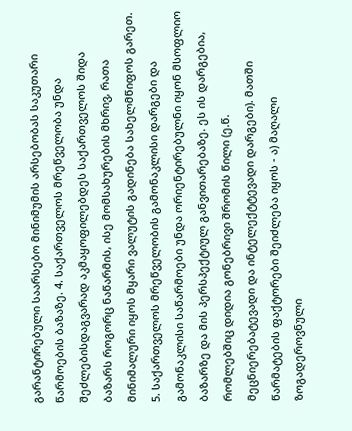გარანტირებული საარსებო მინიმუმის არსებობას საკუთარი წარმოების ბაზაზე. 4. საქართველოს მრეწველობა უნდა შეძლებისდაგვარად აკმაყოფილებდეს საქართველოს შიდა ბაზარს როგორც ნაწარმის, ისე მომსახურების მხრივ, რათა მინიმალური იყოს მყარი ვალუტის გადინება სახელმწიფოს გარეთ. 5. საქართველოს მრეწველობის გამონაკლისი დარგები და გამონაკლისი საწარმოები უნდა ორიენტირებულნი იყონ მსოფლიო ბაზარზე და მის პერსპექტიულ განვითარებაზე. ეს ის დარგებია, რომლებშიც დიდია გონებრივი შრომის წილი (ე.წ. მეცნიერებატევადი და ინტელექტტევადი დარგები). მათში წარმატების ფაქტორები შეიძლება იყოს - ა) მაღალი ზოგადეროვნული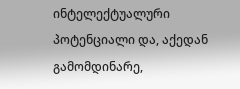ინტელექტუალური პოტენციალი და, აქედან გამომდინარე,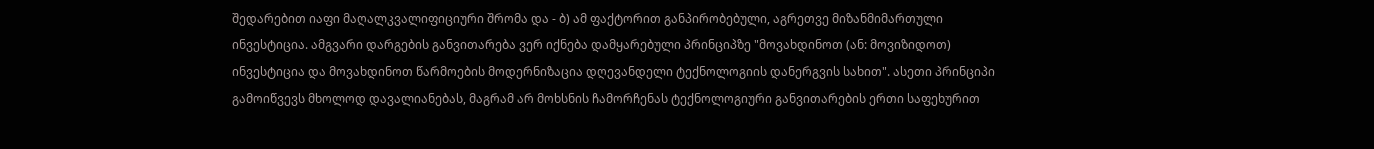შედარებით იაფი მაღალკვალიფიციური შრომა და - ბ) ამ ფაქტორით განპირობებული, აგრეთვე მიზანმიმართული ინვესტიცია. ამგვარი დარგების განვითარება ვერ იქნება დამყარებული პრინციპზე "მოვახდინოთ (ან: მოვიზიდოთ) ინვესტიცია და მოვახდინოთ წარმოების მოდერნიზაცია დღევანდელი ტექნოლოგიის დანერგვის სახით". ასეთი პრინციპი გამოიწვევს მხოლოდ დავალიანებას, მაგრამ არ მოხსნის ჩამორჩენას ტექნოლოგიური განვითარების ერთი საფეხურით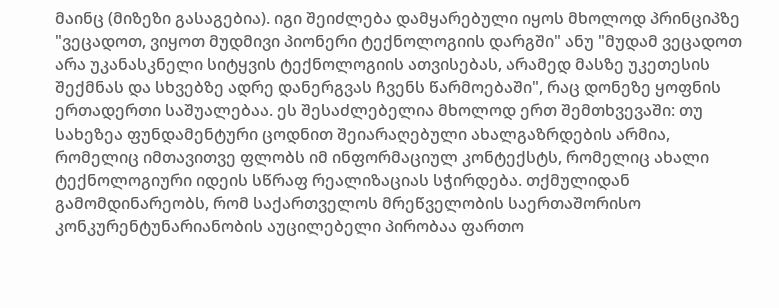მაინც (მიზეზი გასაგებია). იგი შეიძლება დამყარებული იყოს მხოლოდ პრინციპზე "ვეცადოთ, ვიყოთ მუდმივი პიონერი ტექნოლოგიის დარგში" ანუ "მუდამ ვეცადოთ არა უკანასკნელი სიტყვის ტექნოლოგიის ათვისებას, არამედ მასზე უკეთესის შექმნას და სხვებზე ადრე დანერგვას ჩვენს წარმოებაში", რაც დონეზე ყოფნის ერთადერთი საშუალებაა. ეს შესაძლებელია მხოლოდ ერთ შემთხვევაში: თუ სახეზეა ფუნდამენტური ცოდნით შეიარაღებული ახალგაზრდების არმია, რომელიც იმთავითვე ფლობს იმ ინფორმაციულ კონტექსტს, რომელიც ახალი ტექნოლოგიური იდეის სწრაფ რეალიზაციას სჭირდება. თქმულიდან გამომდინარეობს, რომ საქართველოს მრეწველობის საერთაშორისო კონკურენტუნარიანობის აუცილებელი პირობაა ფართო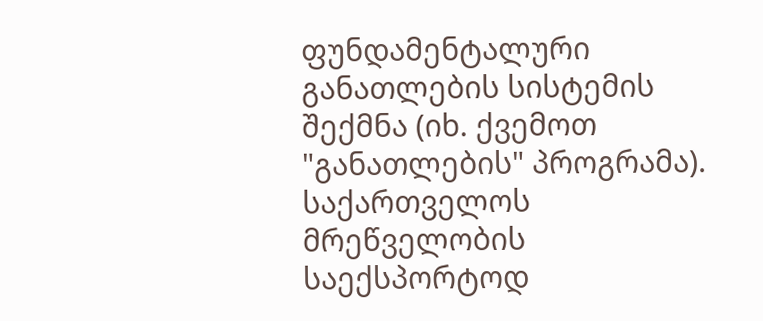ფუნდამენტალური განათლების სისტემის შექმნა (იხ. ქვემოთ "განათლების" პროგრამა). საქართველოს მრეწველობის საექსპორტოდ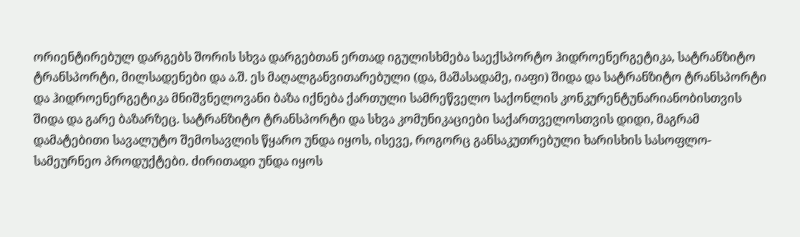ორიენტირებულ დარგებს შორის სხვა დარგებთან ერთად იგულისხმება საექსპორტო ჰიდროენერგეტიკა, სატრანზიტო ტრანსპორტი, მილსადენები და ა.შ. ეს მაღალგანვითარებული (და, მაშასადამე, იაფი) შიდა და სატრანზიტო ტრანსპორტი და ჰიდროენერგეტიკა მნიშვნელოვანი ბაზა იქნება ქართული სამრეწველო საქონლის კონკურენტუნარიანობისთვის შიდა და გარე ბაზარზეც. სატრანზიტო ტრანსპორტი და სხვა კომუნიკაციები საქართველოსთვის დიდი, მაგრამ დამატებითი სავალუტო შემოსავლის წყარო უნდა იყოს, ისევე, როგორც განსაკუთრებული ხარისხის სასოფლო-სამეურნეო პროდუქტები. ძირითადი უნდა იყოს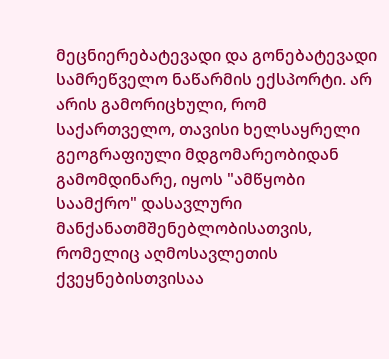მეცნიერებატევადი და გონებატევადი სამრეწველო ნაწარმის ექსპორტი. არ არის გამორიცხული, რომ საქართველო, თავისი ხელსაყრელი გეოგრაფიული მდგომარეობიდან გამომდინარე, იყოს "ამწყობი საამქრო" დასავლური მანქანათმშენებლობისათვის, რომელიც აღმოსავლეთის ქვეყნებისთვისაა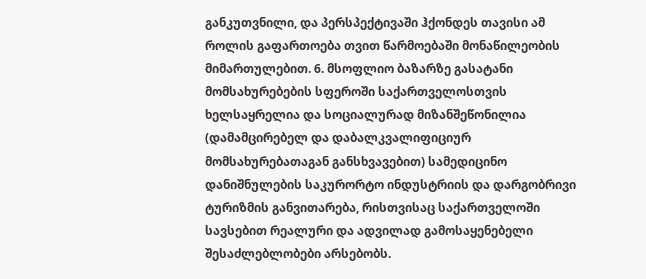განკუთვნილი, და პერსპექტივაში ჰქონდეს თავისი ამ როლის გაფართოება თვით წარმოებაში მონაწილეობის მიმართულებით. 6. მსოფლიო ბაზარზე გასატანი მომსახურებების სფეროში საქართველოსთვის ხელსაყრელია და სოციალურად მიზანშეწონილია (დამამცირებელ და დაბალკვალიფიციურ მომსახურებათაგან განსხვავებით) სამედიცინო დანიშნულების საკურორტო ინდუსტრიის და დარგობრივი ტურიზმის განვითარება, რისთვისაც საქართველოში სავსებით რეალური და ადვილად გამოსაყენებელი შესაძლებლობები არსებობს.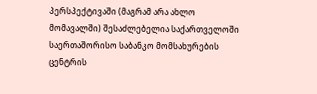პერსპექტივაში (მაგრამ არა ახლო მომავალში) შესაძლებელია საქართველოში საერთაშორისო საბანკო მომსახურების ცენტრის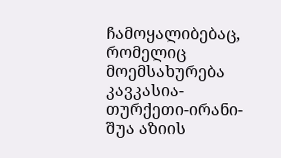ჩამოყალიბებაც, რომელიც მოემსახურება კავკასია-თურქეთი-ირანი-შუა აზიის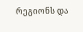რეგიონს და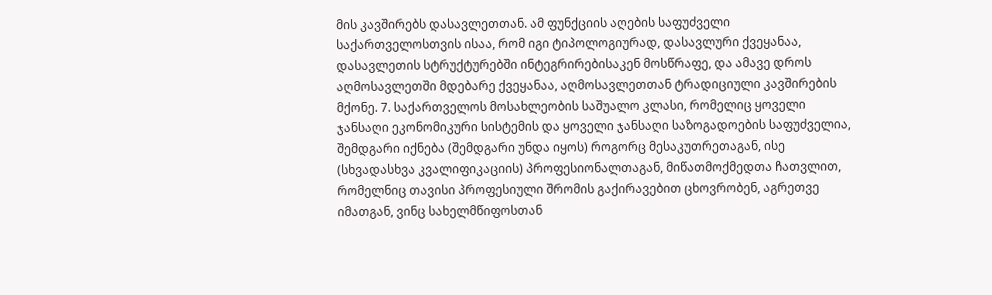მის კავშირებს დასავლეთთან. ამ ფუნქციის აღების საფუძველი საქართველოსთვის ისაა, რომ იგი ტიპოლოგიურად, დასავლური ქვეყანაა, დასავლეთის სტრუქტურებში ინტეგრირებისაკენ მოსწრაფე, და ამავე დროს აღმოსავლეთში მდებარე ქვეყანაა, აღმოსავლეთთან ტრადიციული კავშირების მქონე. 7. საქართველოს მოსახლეობის საშუალო კლასი, რომელიც ყოველი ჯანსაღი ეკონომიკური სისტემის და ყოველი ჯანსაღი საზოგადოების საფუძველია, შემდგარი იქნება (შემდგარი უნდა იყოს) როგორც მესაკუთრეთაგან, ისე (სხვადასხვა კვალიფიკაციის) პროფესიონალთაგან, მიწათმოქმედთა ჩათვლით, რომელნიც თავისი პროფესიული შრომის გაქირავებით ცხოვრობენ, აგრეთვე იმათგან, ვინც სახელმწიფოსთან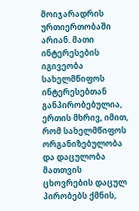მოიჯარადრის ურთიერთობაში არიან. მათი ინტერესების იგივეობა სახელმწიფოს ინტერესებთან განპირობებულია, ერთის მხრივ, იმით, რომ სახელმწიფოს ორგანიზებულობა და დაცულობა მათთვის ცხოვრების დაცულ პირობებს ქმნის,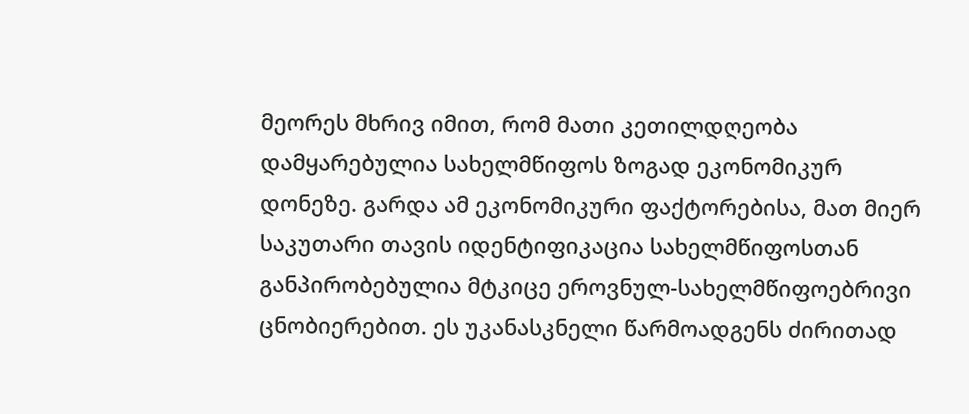მეორეს მხრივ იმით, რომ მათი კეთილდღეობა დამყარებულია სახელმწიფოს ზოგად ეკონომიკურ დონეზე. გარდა ამ ეკონომიკური ფაქტორებისა, მათ მიერ საკუთარი თავის იდენტიფიკაცია სახელმწიფოსთან განპირობებულია მტკიცე ეროვნულ-სახელმწიფოებრივი ცნობიერებით. ეს უკანასკნელი წარმოადგენს ძირითად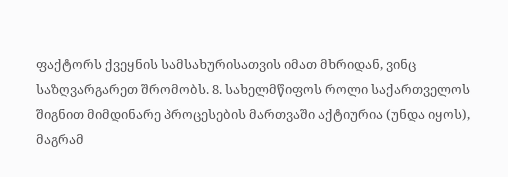ფაქტორს ქვეყნის სამსახურისათვის იმათ მხრიდან, ვინც საზღვარგარეთ შრომობს. 8. სახელმწიფოს როლი საქართველოს შიგნით მიმდინარე პროცესების მართვაში აქტიურია (უნდა იყოს), მაგრამ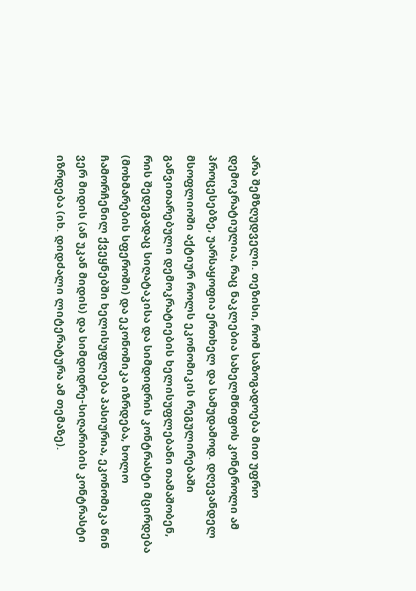არა შემზღუდველი. თეზისი, რომ საზოგადოება მით უფრო დემოკრატიულია, რაც ნაკლებია სახელმწიფოს კონტროლი ამ პროცესებზე, უარსაყოფია ერთხელ და სამუდამოდ. დღევანდელ მსოფლიოში აქტიურ როლს ეკონომიკის რეგულირებაში განვითარებული დემოკრატიების ხელისუფლებანი თამაშობენ, რის შედეგადაც სიღატაკისა და სიმდიდრის კონტრასტი მცირდება (მოხმარების სფეროში) და ეკონომიკა იზრდება, ხოლო ჩამორჩენილ ქვეყნებში ხელისუფლება პასიურია, ეკონომიკა წინ ვერ მიდის (ან უკან მიდის) და სიმდიდრე-სიღარიბის კონტრასტი იზრდება (იხ. დიდძალი ლიტერატურა ამ თემაზე).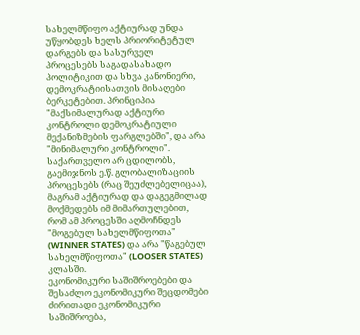სახელმწიფო აქტიურად უნდა უწყობდეს ხელს პრიორიტეტულ დარგებს და სასურველ პროცესებს საგადასახადო პოლიტიკით და სხვა კანონიერი, დემოკრატიისათვის მისაღები ბერკეტებით. პრინციპია "მაქსიმალურად აქტიური კონტროლი დემოკრატიული მექანიზმების ფარგლებში", და არა "მინიმალური კონტროლი". საქართველო არ ცდილობს, გაემიჯნოს ე.წ. გლობალიზაციის პროცესებს (რაც შეუძლებელიცაა), მაგრამ აქტიურად და დაგეგმილად მოქმედებს იმ მიმართულებით, რომ ამ პროცესში აღმოჩნდეს "მოგებულ სახელმწიფოთა" (WINNER STATES) და არა "წაგებულ სახელმწიფოთა" (LOOSER STATES) კლასში.
ეკონომიკური საშიშროებები და შესაძლო ეკონომიკური შეცდომები
ძირითადი ეკონომიკური საშიშროება,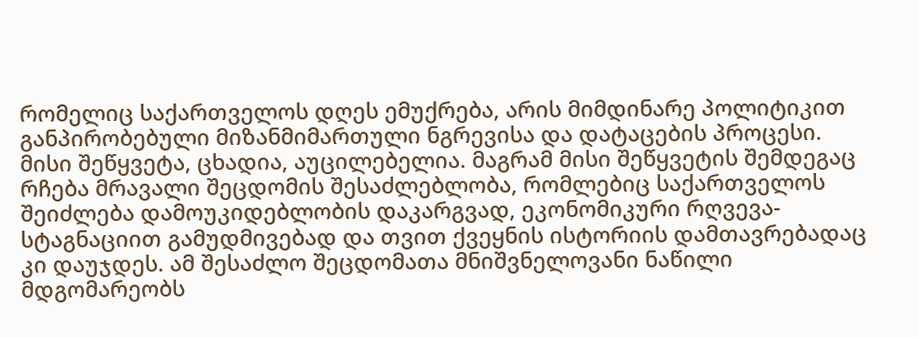რომელიც საქართველოს დღეს ემუქრება, არის მიმდინარე პოლიტიკით განპირობებული მიზანმიმართული ნგრევისა და დატაცების პროცესი. მისი შეწყვეტა, ცხადია, აუცილებელია. მაგრამ მისი შეწყვეტის შემდეგაც რჩება მრავალი შეცდომის შესაძლებლობა, რომლებიც საქართველოს შეიძლება დამოუკიდებლობის დაკარგვად, ეკონომიკური რღვევა-სტაგნაციით გამუდმივებად და თვით ქვეყნის ისტორიის დამთავრებადაც კი დაუჯდეს. ამ შესაძლო შეცდომათა მნიშვნელოვანი ნაწილი მდგომარეობს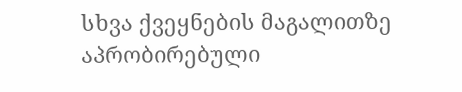სხვა ქვეყნების მაგალითზე აპრობირებული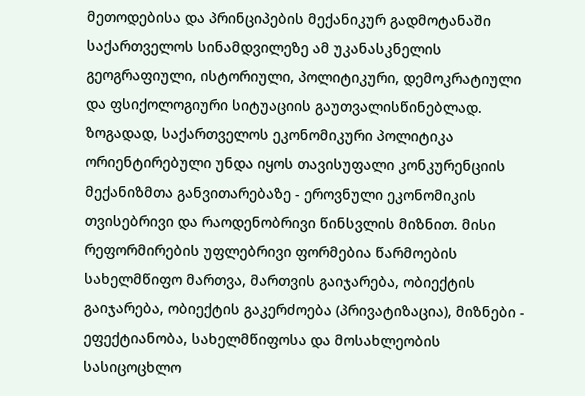მეთოდებისა და პრინციპების მექანიკურ გადმოტანაში საქართველოს სინამდვილეზე ამ უკანასკნელის გეოგრაფიული, ისტორიული, პოლიტიკური, დემოკრატიული და ფსიქოლოგიური სიტუაციის გაუთვალისწინებლად. ზოგადად, საქართველოს ეკონომიკური პოლიტიკა ორიენტირებული უნდა იყოს თავისუფალი კონკურენციის მექანიზმთა განვითარებაზე - ეროვნული ეკონომიკის თვისებრივი და რაოდენობრივი წინსვლის მიზნით. მისი რეფორმირების უფლებრივი ფორმებია წარმოების სახელმწიფო მართვა, მართვის გაიჯარება, ობიექტის გაიჯარება, ობიექტის გაკერძოება (პრივატიზაცია), მიზნები - ეფექტიანობა, სახელმწიფოსა და მოსახლეობის სასიცოცხლო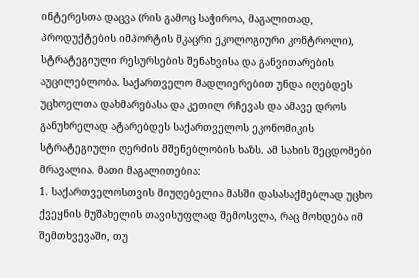ინტერესთა დაცვა (რის გამოც საჭიროა, მაგალითად, პროდუქტების იმპორტის მკაცრი ეკოლოგიური კონტროლი), სტრატეგიული რესურსების შენახვისა და განვითარების აუცილებლობა. საქართველო მადლიერებით უნდა იღებდეს უცხოელთა დახმარებასა და კეთილ რჩევას და ამავე დროს განუხრელად ატარებდეს საქართველოს ეკონომიკის სტრატეგიული ღერძის მშენებლობის ხაზს. ამ სახის შეცდომები მრავალია. მათი მაგალითებია:
1. საქართველოსთვის მიუღებელია მასში დასასაქმებლად უცხო ქვეყნის მუშახელის თავისუფლად შემოსვლა, რაც მოხდება იმ შემთხვევაში, თუ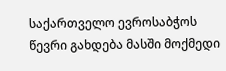საქართველო ევროსაბჭოს წევრი გახდება მასში მოქმედი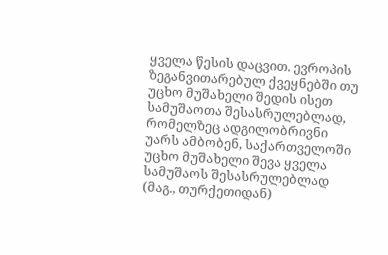ყველა წესის დაცვით. ევროპის ზეგანვითარებულ ქვეყნებში თუ უცხო მუშახელი შედის ისეთ სამუშაოთა შესასრულებლად, რომელზეც ადგილობრივნი უარს ამბობენ, საქართველოში უცხო მუშახელი შევა ყველა სამუშაოს შესასრულებლად (მაგ., თურქეთიდან)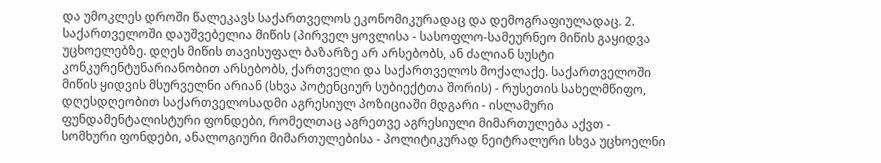და უმოკლეს დროში წალეკავს საქართველოს ეკონომიკურადაც და დემოგრაფიულადაც. 2. საქართველოში დაუშვებელია მიწის (პირველ ყოვლისა - სასოფლო-სამეურნეო მიწის გაყიდვა უცხოელებზე. დღეს მიწის თავისუფალ ბაზარზე არ არსებობს, ან ძალიან სუსტი კონკურენტუნარიანობით არსებობს, ქართველი და საქართველოს მოქალაქე. საქართველოში მიწის ყიდვის მსურველნი არიან (სხვა პოტენციურ სუბიექტთა შორის) - რუსეთის სახელმწიფო, დღესდღეობით საქართველოსადმი აგრესიულ პოზიციაში მდგარი - ისლამური ფუნდამენტალისტური ფონდები, რომელთაც აგრეთვე აგრესიული მიმართულება აქვთ - სომხური ფონდები, ანალოგიური მიმართულებისა - პოლიტიკურად ნეიტრალური სხვა უცხოელნი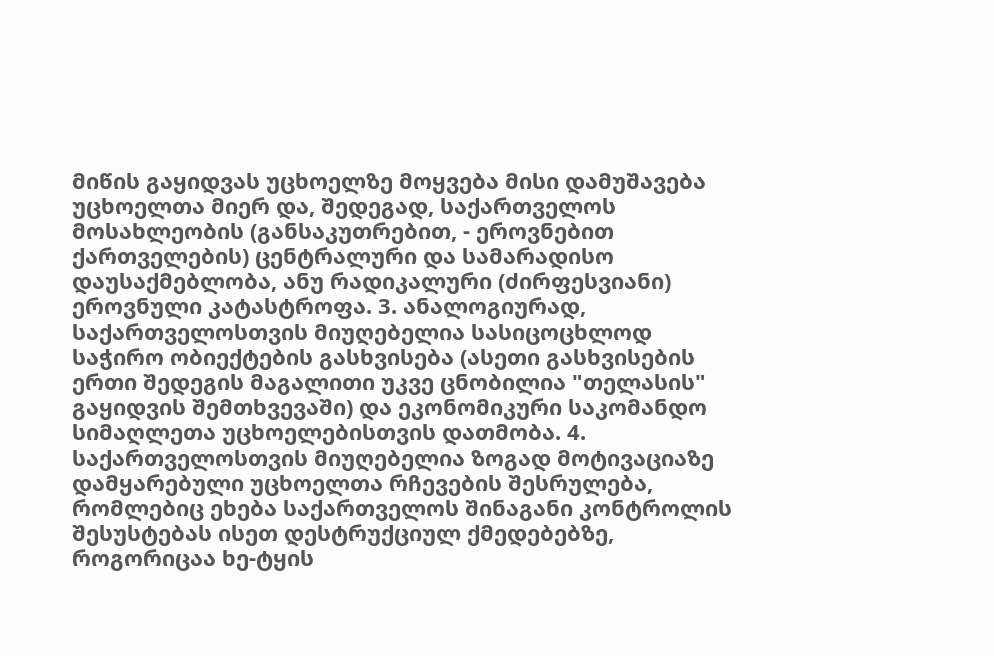მიწის გაყიდვას უცხოელზე მოყვება მისი დამუშავება უცხოელთა მიერ და, შედეგად, საქართველოს მოსახლეობის (განსაკუთრებით, - ეროვნებით ქართველების) ცენტრალური და სამარადისო დაუსაქმებლობა, ანუ რადიკალური (ძირფესვიანი) ეროვნული კატასტროფა. 3. ანალოგიურად, საქართველოსთვის მიუღებელია სასიცოცხლოდ საჭირო ობიექტების გასხვისება (ასეთი გასხვისების ერთი შედეგის მაგალითი უკვე ცნობილია "თელასის" გაყიდვის შემთხვევაში) და ეკონომიკური საკომანდო სიმაღლეთა უცხოელებისთვის დათმობა. 4. საქართველოსთვის მიუღებელია ზოგად მოტივაციაზე დამყარებული უცხოელთა რჩევების შესრულება, რომლებიც ეხება საქართველოს შინაგანი კონტროლის შესუსტებას ისეთ დესტრუქციულ ქმედებებზე, როგორიცაა ხე-ტყის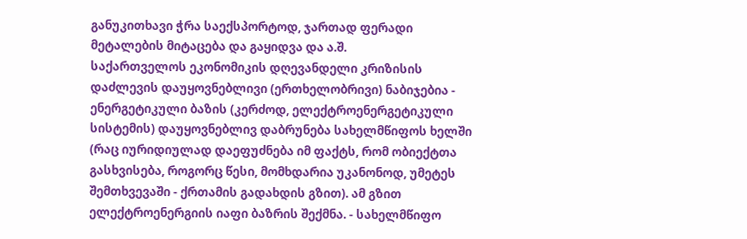განუკითხავი ჭრა საექსპორტოდ, ჯართად ფერადი მეტალების მიტაცება და გაყიდვა და ა.შ.
საქართველოს ეკონომიკის დღევანდელი კრიზისის დაძლევის დაუყოვნებლივი (ერთხელობრივი) ნაბიჯებია - ენერგეტიკული ბაზის (კერძოდ, ელექტროენერგეტიკული სისტემის) დაუყოვნებლივ დაბრუნება სახელმწიფოს ხელში (რაც იურიდიულად დაეფუძნება იმ ფაქტს, რომ ობიექტთა გასხვისება, როგორც წესი, მომხდარია უკანონოდ, უმეტეს შემთხვევაში - ქრთამის გადახდის გზით). ამ გზით ელექტროენერგიის იაფი ბაზრის შექმნა. - სახელმწიფო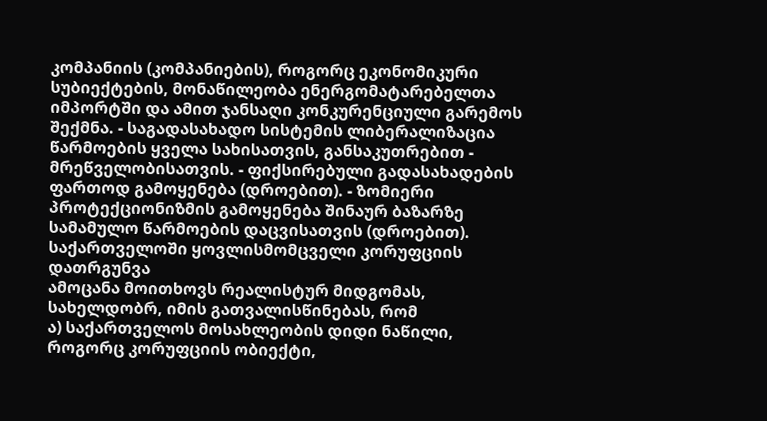კომპანიის (კომპანიების), როგორც ეკონომიკური სუბიექტების, მონაწილეობა ენერგომატარებელთა იმპორტში და ამით ჯანსაღი კონკურენციული გარემოს შექმნა. - საგადასახადო სისტემის ლიბერალიზაცია წარმოების ყველა სახისათვის, განსაკუთრებით - მრეწველობისათვის. - ფიქსირებული გადასახადების ფართოდ გამოყენება (დროებით). - ზომიერი პროტექციონიზმის გამოყენება შინაურ ბაზარზე სამამულო წარმოების დაცვისათვის (დროებით).
საქართველოში ყოვლისმომცველი კორუფციის დათრგუნვა
ამოცანა მოითხოვს რეალისტურ მიდგომას, სახელდობრ, იმის გათვალისწინებას, რომ
ა) საქართველოს მოსახლეობის დიდი ნაწილი, როგორც კორუფციის ობიექტი,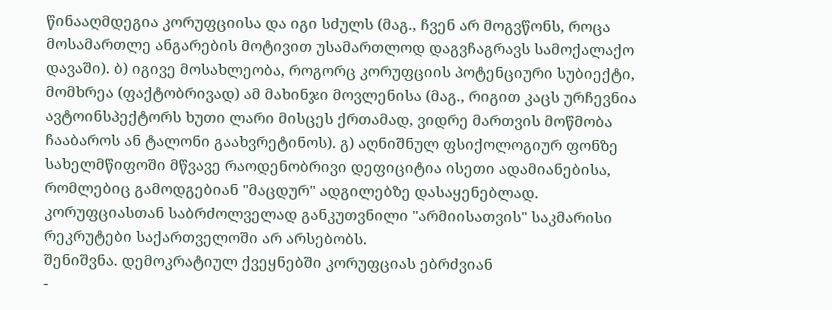წინააღმდეგია კორუფციისა და იგი სძულს (მაგ., ჩვენ არ მოგვწონს, როცა მოსამართლე ანგარების მოტივით უსამართლოდ დაგვჩაგრავს სამოქალაქო დავაში). ბ) იგივე მოსახლეობა, როგორც კორუფციის პოტენციური სუბიექტი, მომხრეა (ფაქტობრივად) ამ მახინჯი მოვლენისა (მაგ., რიგით კაცს ურჩევნია ავტოინსპექტორს ხუთი ლარი მისცეს ქრთამად, ვიდრე მართვის მოწმობა ჩააბაროს ან ტალონი გაახვრეტინოს). გ) აღნიშნულ ფსიქოლოგიურ ფონზე სახელმწიფოში მწვავე რაოდენობრივი დეფიციტია ისეთი ადამიანებისა, რომლებიც გამოდგებიან "მაცდურ" ადგილებზე დასაყენებლად. კორუფციასთან საბრძოლველად განკუთვნილი "არმიისათვის" საკმარისი რეკრუტები საქართველოში არ არსებობს.
შენიშვნა. დემოკრატიულ ქვეყნებში კორუფციას ებრძვიან
-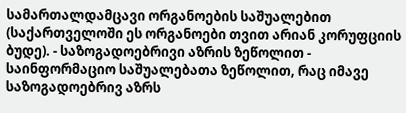სამართალდამცავი ორგანოების საშუალებით (საქართველოში ეს ორგანოები თვით არიან კორუფციის ბუდე). - საზოგადოებრივი აზრის ზეწოლით - საინფორმაციო საშუალებათა ზეწოლით, რაც იმავე საზოგადოებრივ აზრს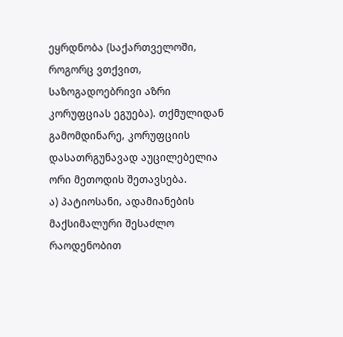ეყრდნობა (საქართველოში, როგორც ვთქვით, საზოგადოებრივი აზრი კორუფციას ეგუება). თქმულიდან გამომდინარე, კორუფციის დასათრგუნავად აუცილებელია ორი მეთოდის შეთავსება.
ა) პატიოსანი, ადამიანების მაქსიმალური შესაძლო რაოდენობით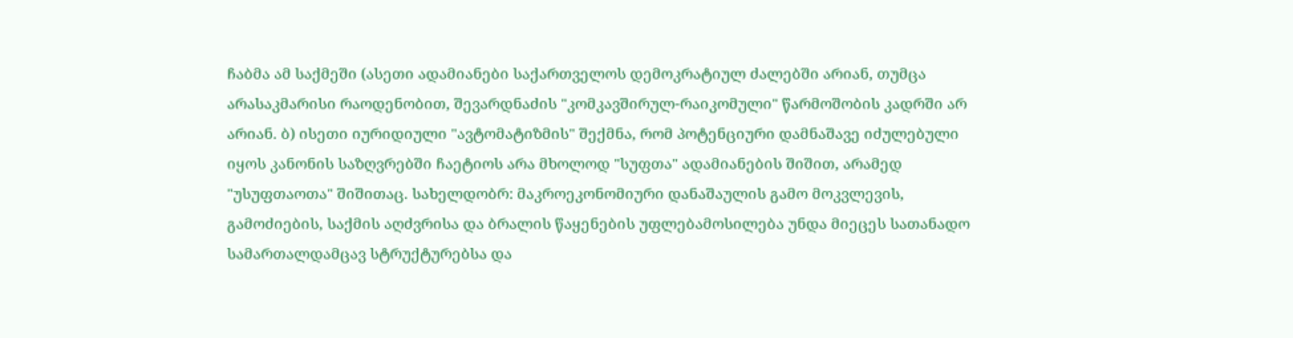ჩაბმა ამ საქმეში (ასეთი ადამიანები საქართველოს დემოკრატიულ ძალებში არიან, თუმცა არასაკმარისი რაოდენობით, შევარდნაძის "კომკავშირულ-რაიკომული" წარმოშობის კადრში არ არიან. ბ) ისეთი იურიდიული "ავტომატიზმის" შექმნა, რომ პოტენციური დამნაშავე იძულებული იყოს კანონის საზღვრებში ჩაეტიოს არა მხოლოდ "სუფთა" ადამიანების შიშით, არამედ "უსუფთაოთა" შიშითაც. სახელდობრ: მაკროეკონომიური დანაშაულის გამო მოკვლევის, გამოძიების, საქმის აღძვრისა და ბრალის წაყენების უფლებამოსილება უნდა მიეცეს სათანადო სამართალდამცავ სტრუქტურებსა და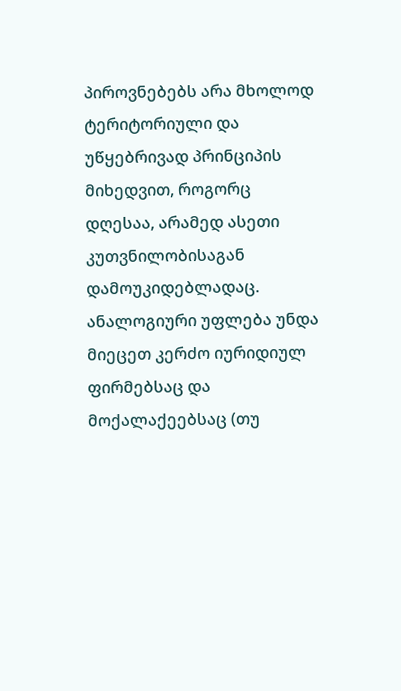პიროვნებებს არა მხოლოდ ტერიტორიული და უწყებრივად პრინციპის მიხედვით, როგორც დღესაა, არამედ ასეთი კუთვნილობისაგან დამოუკიდებლადაც. ანალოგიური უფლება უნდა მიეცეთ კერძო იურიდიულ ფირმებსაც და მოქალაქეებსაც (თუ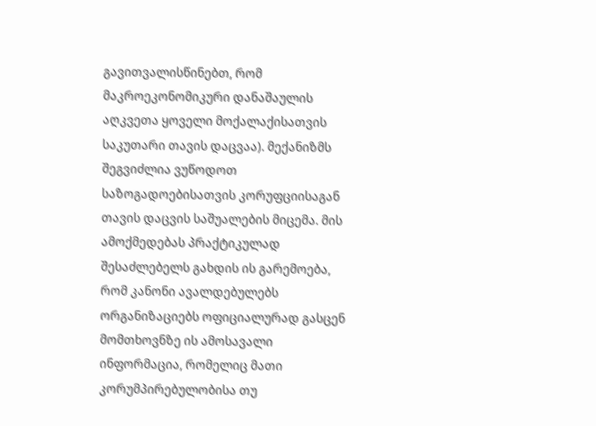გავითვალისწინებთ, რომ მაკროეკონომიკური დანაშაულის აღკვეთა ყოველი მოქალაქისათვის საკუთარი თავის დაცვაა). მექანიზმს შეგვიძლია ვუწოდოთ საზოგადოებისათვის კორუფციისაგან თავის დაცვის საშუალების მიცემა. მის ამოქმედებას პრაქტიკულად შესაძლებელს გახდის ის გარემოება, რომ კანონი ავალდებულებს ორგანიზაციებს ოფიციალურად გასცენ მომთხოვნზე ის ამოსავალი ინფორმაცია, რომელიც მათი კორუმპირებულობისა თუ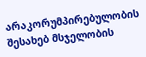არაკორუმპირებულობის შესახებ მსჯელობის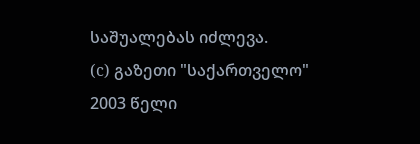საშუალებას იძლევა.
(c) გაზეთი "საქართველო"
2003 წელი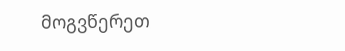მოგვწერეთ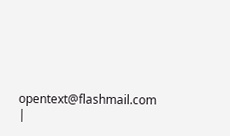opentext@flashmail.com |